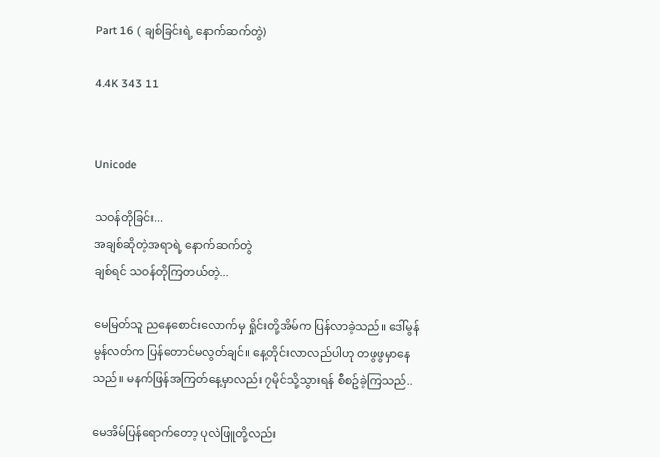Part 16 ( ချစ်ခြင်းရဲ့ နောက်ဆက်တွဲ)

4.4K 343 11


Unicode

သဝန်တိုခြင်း...
အချစ်ဆိုတဲ့အရာရဲ့ နောက်ဆက်တွဲ
ချစ်ရင် သဝန်တိုကြတယ်တဲ့...

မေမြတ်သူ ညနေစောင်းလောက်မှ ရှိုင်းတို့အိမ်က ပြန်လာခဲ့သည်။ ဒေါ်မွန်မွန်လတ်က ပြန်တောင်မလွတ်ချင်။ နေ့တိုင်းလာလည်ပါဟု တဖွဖွမှာနေသည်။ မနက်ဖြန်အကြတ်နေ့မှာလည်း ၇မိုင်သို့သွားရန် စီစဥ်ခဲ့ကြသည်..

မေအိမ်ပြန်ရောက်တော့ ပုလဲဖြူတို့လည်း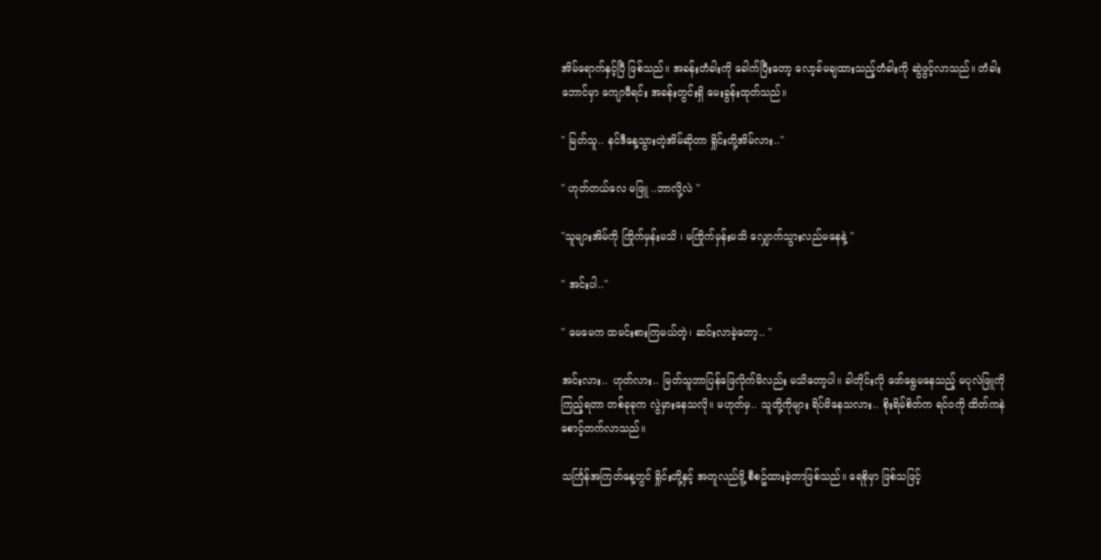အိမ်ရောက်နှင့်ပြီ ဖြစ်သည်။ အခန်းတံခါးကို ခေါက်ပြီးတော့ လော့ခ်မချထားသည့်တံခါးကို ဆွဲဖွင့်လာသည်။ တံခါးဘောင်မှာ ကျောမီရင်း အခန်းတွင်းရှိ မေးခွန်းထုတ်သည်။

" မြတ်သူ.. နင်ဒီနေ့သွားတဲ့အိမ်ဆိုတာ ရှိုင်းတို့အိမ်လား..''

" ဟုတ်တယ်လေ မဖြူ ..ဘာလို့လဲ ''

"သူများအိမ်ကို ကြိုက်မှန်းမသိ ၊ မကြိုက်မှန်းမသိ လျှောက်သွားလည်မနေနဲ့ ''

" အင်းပါ..''

" မေမေက ထမင်းစားကြမယ်တဲ့၊ ဆင်းလာခဲ့တော့.. "

အင်းလား.. ဟုတ်လား.. မြတ်သူဘာပြန်ဖြေလိုက်မိလည်း မသိတော့ပါ။ ခါတိုင်းလို ဖော်ရွေမနေသည့် မပုလဲဖြူကို ကြည့်ရတာ တစ်ခုခုက လွဲမှားနေသလို။ မဟုတ်မှ.. သူတို့ကိုများ ရိပ်မိနေသလား.. စိုးရိမ်စိတ်က ရင်ဝကို ထိတ်ကနဲစောင့်တက်လာသည်။

သင်္ကြန်အကြတ်နေ့တွင် ရှိုင်းတို့နှင့် အတူလည်ဖိူ့ စီစဥ်ထားခဲ့တာဖြစ်သည်။ ရေစိုမှာ ဖြစ်သဖြင့်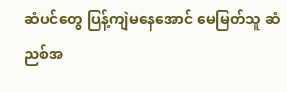ဆံပင်တွေ ပြန့်ကျဲမနေအောင် မေမြတ်သူ ဆံညစ်အ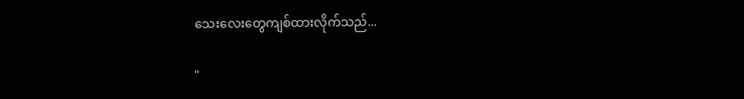သေးလေးတွေကျစ်ထားလိုက်သည်...

"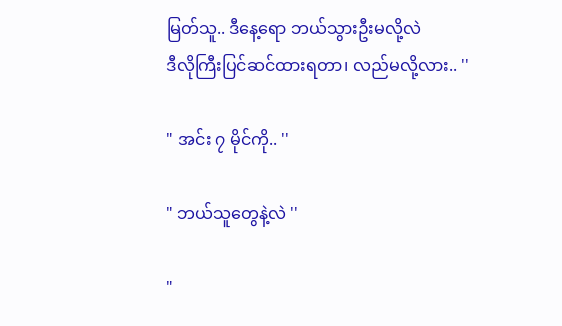မြတ်သူ.. ဒီနေ့ရော ဘယ်သွားဦးမလို့လဲ
ဒီလိုကြီးပြင်ဆင်ထားရတာ၊ လည်မလို့လား.. ''

" အင်း ၇ မိုင်ကို.. ''

" ဘယ်သူတွေနဲ့လဲ ''

"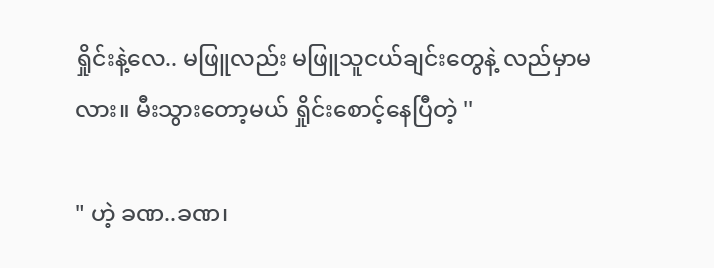ရှိုင်းနဲ့လေ.. မဖြူလည်း မဖြူသူငယ်ချင်းတွေနဲ့ လည်မှာမလား။ မီးသွားတော့မယ် ရှိုင်းစောင့်နေပြီတဲ့ ''

" ဟဲ့ ခဏ..ခဏ၊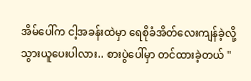အိမ်ပေါ်က ငါ့အခန်းထဲမှာ ရေစိုခံအိတ်လေးကျန်ခဲ့လို့ သွားယူပေးပါလား.. စားပွဲပေါ်မှာ တင်ထားခဲ့တယ် ''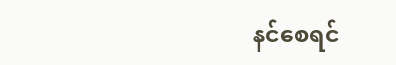နင်စေရင်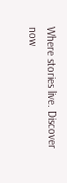Where stories live. Discover now